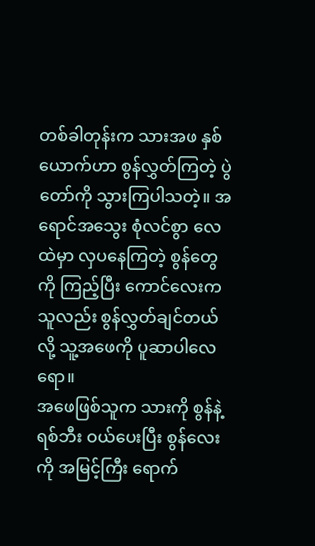တစ်ခါတုန်းက သားအဖ နှစ်ယောက်ဟာ စွန်လွှတ်ကြတဲ့ ပွဲတော်ကို သွားကြပါသတဲ့။ အရောင်အသွေး စုံလင်စွာ လေထဲမှာ လှပနေကြတဲ့ စွန်တွေကို ကြည့်ပြီး ကောင်လေးက သူလည်း စွန်လွှတ်ချင်တယ်လို့ သူ့အဖေကို ပူဆာပါလေရော။
အဖေဖြစ်သူက သားကို စွန်နဲ့ ရစ်ဘီး ဝယ်ပေးပြီး စွန်လေးကို အမြင့်ကြီး ရောက်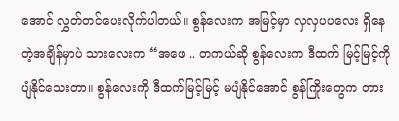အောင် လွှတ်တင်ပေးလိုက်ပါတယ်။ စွန်လေးက အမြင့်မှာ လှလှပပလေး ရှိနေတဲ့အချိန်မှာပဲ သားလေးက “အဖေ .. တကယ်ဆို စွန်လေးက ဒီထက် မြင့်မြင့်ကို ပျံနိုင်သေးတာ။ စွန်လေးကို ဒီထက်မြင့်မြင့် မပျံနိုင်အောင် စွန်ကြိုးတွေက တား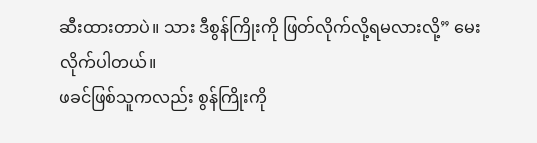ဆီးထားတာပဲ။ သား ဒီစွန်ကြိုးကို ဖြတ်လိုက်လို့ရမလားလို့” မေးလိုက်ပါတယ်။
ဖခင်ဖြစ်သူကလည်း စွန်ကြိုးကို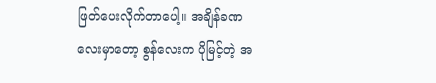ဖြတ်ပေးလိုက်တာပေါ့။ အချိန်ခဏလေးမှာတော့ စွန်လေးက ပိုမြင့်တဲ့ အ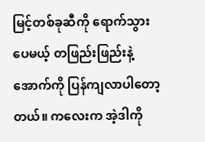မြင့်တစ်ခုဆီကို ရောက်သွားပေမယ့် တဖြည်းဖြည်းနဲ့ အောက်ကို ပြန်ကျလာပါတော့တယ်။ ကလေးက အဲ့ဒါကို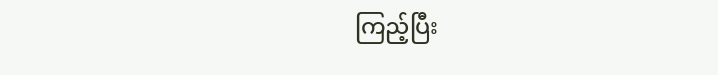ကြည့်ပြီး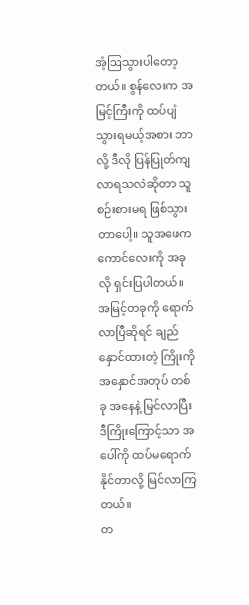အံ့ဩသွားပါတော့တယ်။ စွန်လေးက အမြင့်ကြီးကို ထပ်ပျံသွားရမယ့်အစား ဘာလို့ ဒီလို ပြန်ပြုတ်ကျလာရသလဲဆိုတာ သူ စဉ်းစားမရ ဖြစ်သွားတာပေါ့။ သူအဖေက ကောင်လေးကို အခုလို ရှင်းပြပါတယ်။ အမြင့်တခုကို ရောက်လာပြီဆိုရင် ချည်နှောင်ထားတဲ့ ကြိုးကို အနှောင်အတုပ် တစ်ခု အနေနဲ့ မြင်လာပြီး ဒီကြိုးကြောင့်သာ အပေါ်ကို ထပ်မရောက်နိုင်တာလို့ မြင်လာကြတယ်။
တ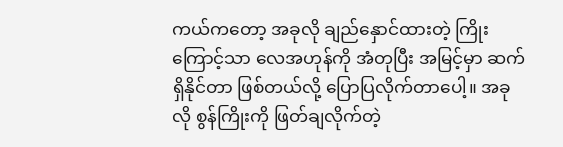ကယ်ကတော့ အခုလို ချည်နှောင်ထားတဲ့ ကြိုးကြောင့်သာ လေအဟုန်ကို အံတုပြီး အမြင့်မှာ ဆက်ရှိနိုင်တာ ဖြစ်တယ်လို့ ပြောပြလိုက်တာပေါ့။ အခုလို စွန်ကြိုးကို ဖြတ်ချလိုက်တဲ့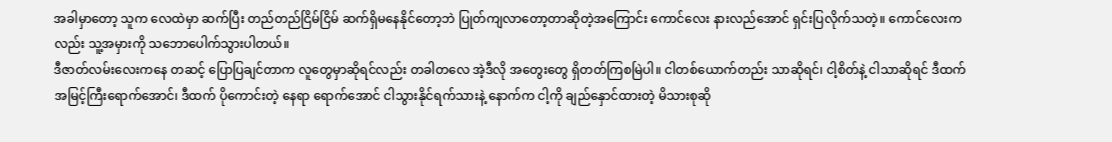အခါမှာတော့ သူက လေထဲမှာ ဆက်ပြီး တည်တည်ငြိမ်ငြိမ် ဆက်ရှိမနေနိုင်တော့ဘဲ ပြုတ်ကျလာတော့တာဆိုတဲ့အကြောင်း ကောင်လေး နားလည်အောင် ရှင်းပြလိုက်သတဲ့။ ကောင်လေးကလည်း သူ့အမှားကို သဘောပေါက်သွားပါတယ်။
ဒီဇာတ်လမ်းလေးကနေ တဆင့် ပြောပြချင်တာက လူတွေမှာဆိုရင်လည်း တခါတလေ အဲ့ဒီလို အတွေးတွေ ရှိတတ်ကြစမြဲပါ။ ငါတစ်ယောက်တည်း သာဆိုရင်၊ ငါ့စိတ်နဲ့ ငါသာဆိုရင် ဒီထက် အမြင့်ကြီးရောက်အောင်၊ ဒီထက် ပိုကောင်းတဲ့ နေရာ ရောက်အောင် ငါသွားနိုင်ရက်သားနဲ့ နောက်က ငါ့ကို ချည်နှောင်ထားတဲ့ မိသားစုဆို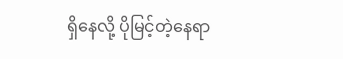ရှိနေလို့ ပိုမြင့်တဲ့နေရာ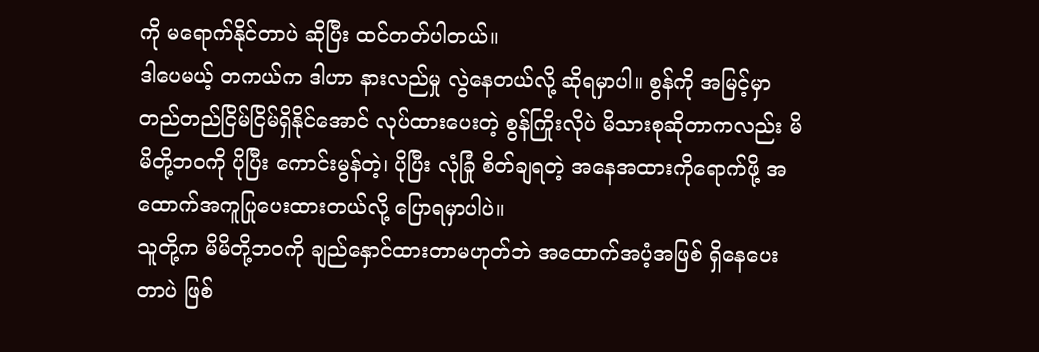ကို မရောက်နိုင်တာပဲ ဆိုပြီး ထင်တတ်ပါတယ်။
ဒါပေမယ့် တကယ်က ဒါဟာ နားလည်မှု လွဲနေတယ်လို့ ဆိုရမှာပါ။ စွန်ကို အမြင့်မှာ တည်တည်ငြိမ်ငြိမ်ရှိနိုင်အောင် လုပ်ထားပေးတဲ့ စွန်ကြိုးလိုပဲ မိသားစုဆိုတာကလည်း မိမိတို့ဘဝကို ပိုပြီး ကောင်းမွန်တဲ့၊ ပိုပြီး လုံခြုံ စိတ်ချရတဲ့ အနေအထားကိုရောက်ဖို့ အထောက်အကူပြုပေးထားတယ်လို့ ပြောရမှာပါပဲ။
သူတို့က မိမိတို့ဘဝကို ချည်နှောင်ထားတာမဟုတ်ဘဲ အထောက်အပံ့အဖြစ် ရှိနေပေးတာပဲ ဖြစ်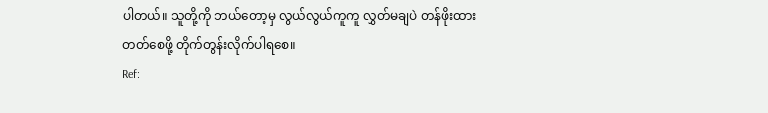ပါတယ်။ သူတို့ကို ဘယ်တော့မှ လွယ်လွယ်ကူကူ လွှတ်မချပဲ တန်ဖိုးထားတတ်စေဖို့ တိုက်တွန်းလိုက်ပါရစေ။
Ref: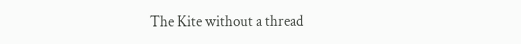The Kite without a thread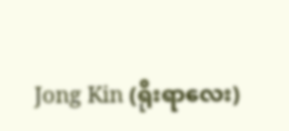Jong Kin (ရိုးရာလေး)